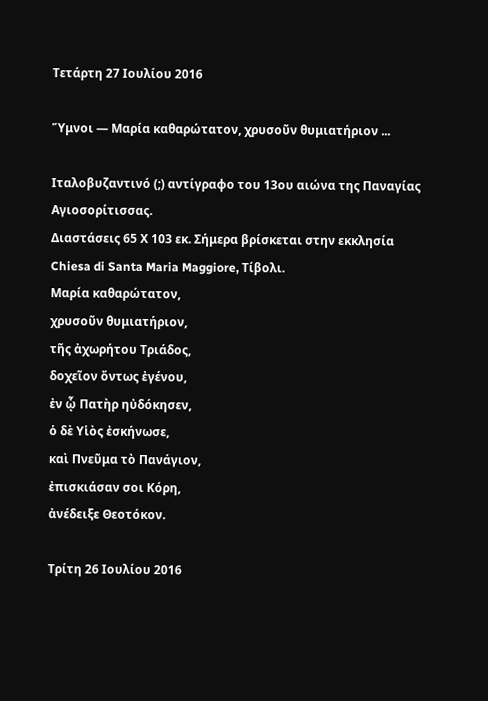Τετάρτη 27 Ιουλίου 2016

Ὕμνοι — Μαρία καθαρώτατον, χρυσοῦν θυμιατήριον ...

Ιταλοβυζαντινό (;) αντίγραφο του 13ου αιώνα της Παναγίας Αγιοσορίτισσας.
Διαστάσεις 65 Χ 103 εκ. Σήμερα βρίσκεται στην εκκλησία
Chiesa di Santa Maria Maggiore, Τίβολι.
Μαρία καθαρώτατον,
χρυσοῦν θυμιατήριον,
τῆς ἀχωρήτου Τριάδος,
δοχεῖον ὄντως ἐγένου,
ἐν ᾧ Πατὴρ ηὐδόκησεν,
ὁ δὲ Υἱὸς ἐσκήνωσε,
καὶ Πνεῦμα τὸ Πανάγιον,
ἐπισκιάσαν σοι Κόρη,
ἀνέδειξε Θεοτόκον.

Τρίτη 26 Ιουλίου 2016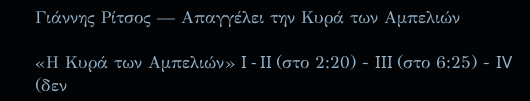Γιάννης Ρίτσος — Απαγγέλει την Κυρά των Αμπελιών

«Η Κυρά των Αμπελιών» I - II (στο 2:20) - III (στο 6:25) - IV (δεν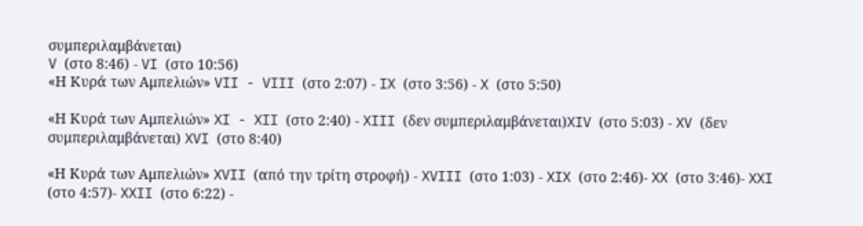συμπεριλαμβάνεται)
V (στο 8:46) - VI (στο 10:56)
«Η Κυρά των Αμπελιών» VII - VIII (στο 2:07) - IX (στο 3:56) - X (στο 5:50)

«Η Κυρά των Αμπελιών» XI - XII (στο 2:40) - XIII (δεν συμπεριλαμβάνεται)XIV (στο 5:03) - XV (δεν συμπεριλαμβάνεται) XVI (στο 8:40)

«Η Κυρά των Αμπελιών» XVII (από την τρίτη στροφή) - XVIII (στο 1:03) - XIX (στο 2:46)- XX (στο 3:46)- XXI (στο 4:57)- XXII (στο 6:22) -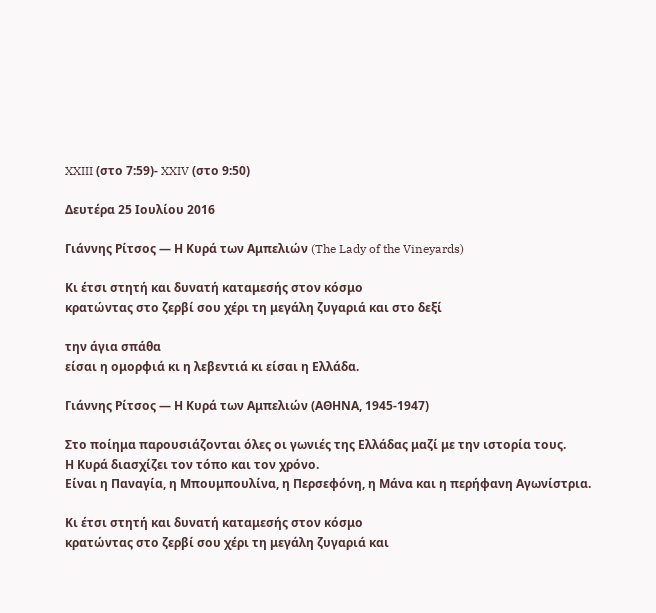XXIII (στο 7:59)- XXIV (στο 9:50)

Δευτέρα 25 Ιουλίου 2016

Γιάννης Ρίτσος — Η Κυρά των Αμπελιών (The Lady of the Vineyards)

Κι έτσι στητή και δυνατή καταμεσής στον κόσμο
κρατώντας στο ζερβί σου χέρι τη μεγάλη ζυγαριά και στο δεξί

την άγια σπάθα
είσαι η ομορφιά κι η λεβεντιά κι είσαι η Ελλάδα.

Γιάννης Ρίτσος — Η Κυρά των Αμπελιών (ΑΘΗΝΑ, 1945-1947)

Στο ποίημα παρουσιάζονται όλες οι γωνιές της Ελλάδας μαζί με την ιστορία τους.
Η Κυρά διασχίζει τον τόπο και τον χρόνο.
Είναι η Παναγία, η Μπουμπουλίνα, η Περσεφόνη, η Μάνα και η περήφανη Αγωνίστρια.

Κι έτσι στητή και δυνατή καταμεσής στον κόσμο
κρατώντας στο ζερβί σου χέρι τη μεγάλη ζυγαριά και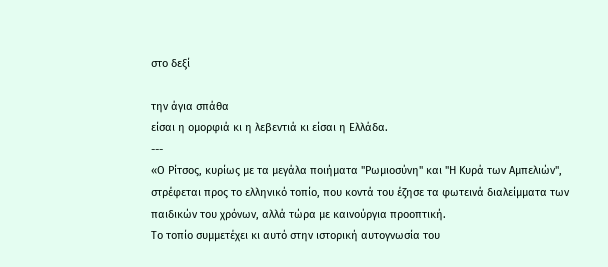στο δεξί

την άγια σπάθα
είσαι η ομορφιά κι η λεβεντιά κι είσαι η Ελλάδα.
---
«Ο Ρίτσος, κυρίως με τα μεγάλα ποιήματα "Ρωμιοσύνη" και "Η Κυρά των Αμπελιών", στρέφεται προς το ελληνικό τοπίο, που κοντά του έζησε τα φωτεινά διαλείμματα των παιδικών του χρόνων, αλλά τώρα με καινούργια προοπτική.
Το τοπίο συμμετέχει κι αυτό στην ιστορική αυτογνωσία του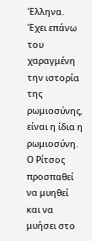Έλληνα. Έχει επάνω του χαραγμένη την ιστορία της ρωμιοσύνης, είναι η ίδια η ρωμιοσύνη.
Ο Ρίτσος προσπαθεί να μυηθεί και να μυήσει στο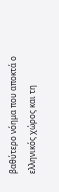βαθύτερο νόημα που αποκτά ο ελληνικός χώρος και τη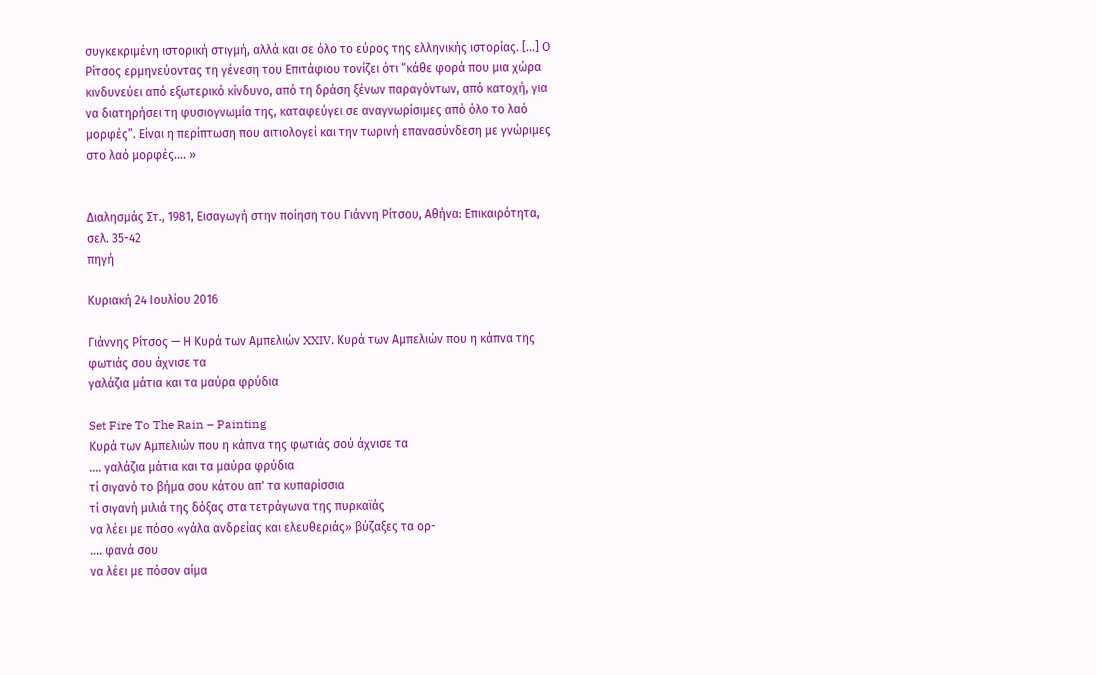συγκεκριμένη ιστορική στιγμή, αλλά και σε όλο το εύρος της ελληνικής ιστορίας. [...] Ο Ρίτσος ερμηνεύοντας τη γένεση του Επιτάφιου τονίζει ότι “κάθε φορά που μια χώρα κινδυνεύει από εξωτερικό κίνδυνο, από τη δράση ξένων παραγόντων, από κατοχή, για να διατηρήσει τη φυσιογνωμία της, καταφεύγει σε αναγνωρίσιμες από όλο το λαό μορφές”. Είναι η περίπτωση που αιτιολογεί και την τωρινή επανασύνδεση με γνώριμες στο λαό μορφές.... »


Διαλησμάς Στ., 1981, Εισαγωγή στην ποίηση του Γιάννη Ρίτσου, Αθήνα: Επικαιρότητα, σελ. 35-42
πηγή

Κυριακή 24 Ιουλίου 2016

Γιάννης Ρίτσος — Η Κυρά των Αμπελιών XXIV. Κυρά των Αμπελιών που η κάπνα της φωτιάς σου άχνισε τα
γαλάζια μάτια και τα μαύρα φρύδια

Set Fire To The Rain – Painting
Κυρά των Αμπελιών που η κάπνα της φωτιάς σού άχνισε τα
.... γαλάζια μάτια και τα μαύρα φρύδια
τί σιγανό το βήμα σου κάτου απ' τα κυπαρίσσια
τί σιγανή μιλιά της δόξας στα τετράγωνα της πυρκαϊάς
να λέει με πόσο «γάλα ανδρείας και ελευθεριάς» βύζαξες τα ορ-
.... φανά σου
να λέει με πόσον αίμα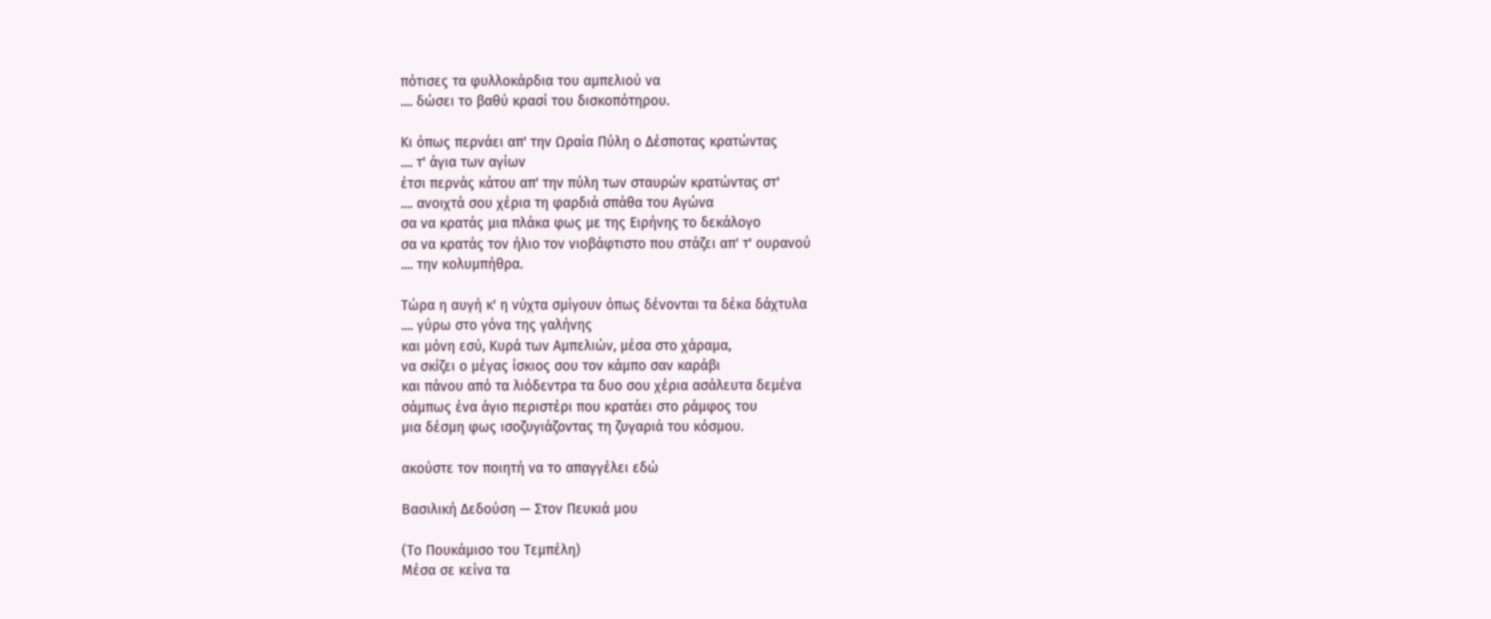πότισες τα φυλλοκάρδια του αμπελιού να
.... δώσει το βαθύ κρασί του δισκοπότηρου.

Κι όπως περνάει απ' την Ωραία Πύλη ο Δέσποτας κρατώντας
.... τ' άγια των αγίων
έτσι περνάς κάτου απ' την πύλη των σταυρών κρατώντας στ'
.... ανοιχτά σου χέρια τη φαρδιά σπάθα του Αγώνα
σα να κρατάς μια πλάκα φως με της Ειρήνης το δεκάλογο
σα να κρατάς τον ήλιο τον νιοβάφτιστο που στάζει απ' τ' ουρανού
.... την κολυμπήθρα.

Τώρα η αυγή κ' η νύχτα σμίγουν όπως δένονται τα δέκα δάχτυλα
.... γύρω στο γόνα της γαλήνης
και μόνη εσύ, Κυρά των Αμπελιών, μέσα στο χάραμα,
να σκίζει ο μέγας ίσκιος σου τον κάμπο σαν καράβι
και πάνου από τα λιόδεντρα τα δυο σου χέρια ασάλευτα δεμένα
σάμπως ένα άγιο περιστέρι που κρατάει στο ράμφος του
μια δέσμη φως ισοζυγιάζοντας τη ζυγαριά του κόσμου.

ακούστε τον ποιητή να το απαγγέλει εδώ

Βασιλική Δεδούση — Στον Πευκιά μου

(Το Πουκάμισο του Τεμπέλη)
Μέσα σε κείνα τα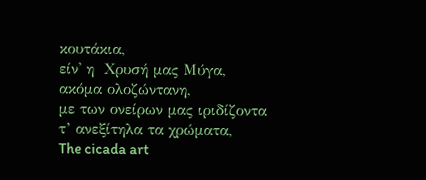κουτάκια,
είν' η  Χρυσή μας Μύγα,
ακόμα ολοζώντανη,
με των ονείρων μας ιριδίζοντα
τ’ ανεξίτηλα τα χρώματα,
The cicada art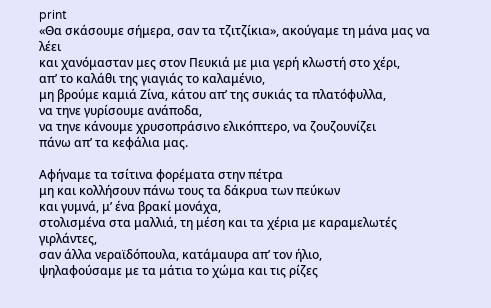print
«Θα σκάσουμε σήμερα, σαν τα τζιτζίκια», ακούγαμε τη μάνα μας να λέει
και χανόμασταν μες στον Πευκιά με μια γερή κλωστή στο χέρι,
απ’ το καλάθι της γιαγιάς το καλαμένιο,
μη βρούμε καμιά Ζίνα, κάτου απ’ της συκιάς τα πλατόφυλλα,
να τηνε γυρίσουμε ανάποδα,
να τηνε κάνουμε χρυσοπράσινο ελικόπτερο, να ζουζουνίζει
πάνω απ’ τα κεφάλια μας.

Αφήναμε τα τσίτινα φορέματα στην πέτρα
μη και κολλήσουν πάνω τους τα δάκρυα των πεύκων
και γυμνά, μ’ ένα βρακί μονάχα,
στολισμένα στα μαλλιά, τη μέση και τα χέρια με καραμελωτές γιρλάντες,
σαν άλλα νεραϊδόπουλα, κατάμαυρα απ’ τον ήλιο,
ψηλαφούσαμε με τα μάτια το χώμα και τις ρίζες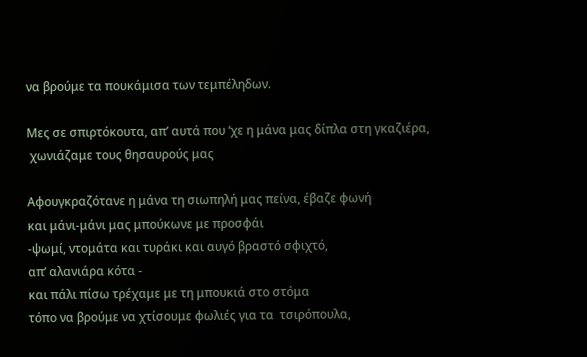να βρούμε τα πουκάμισα των τεμπέληδων.

Μες σε σπιρτόκουτα, απ’ αυτά που ‘χε η μάνα μας δίπλα στη γκαζιέρα,
 χωνιάζαμε τους θησαυρούς μας

Αφουγκραζότανε η μάνα τη σιωπηλή μας πείνα, έβαζε φωνή
και μάνι-μάνι μας μπούκωνε με προσφάι
-ψωμί, ντομάτα και τυράκι και αυγό βραστό σφιχτό,
απ’ αλανιάρα κότα -
και πάλι πίσω τρέχαμε με τη μπουκιά στο στόμα
τόπο να βρούμε να χτίσουμε φωλιές για τα  τσιρόπουλα,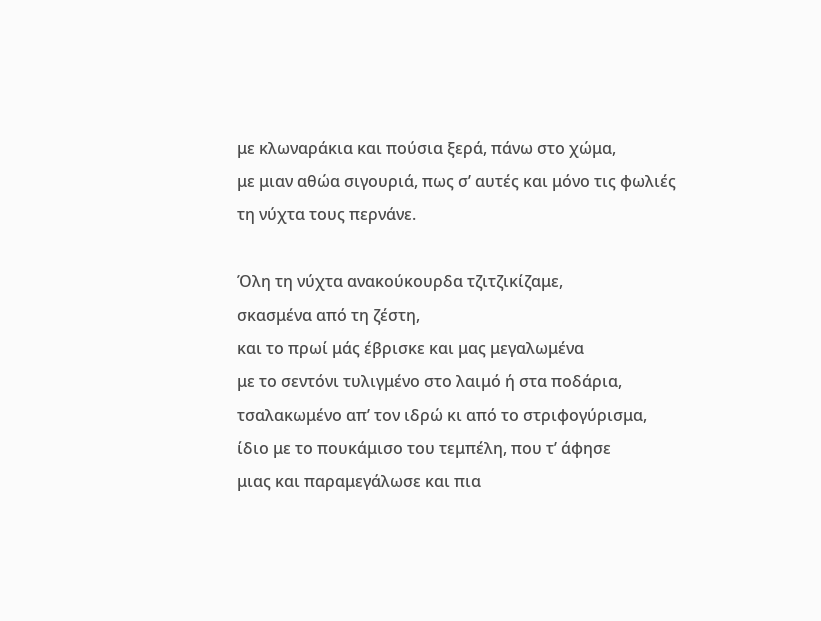με κλωναράκια και πούσια ξερά, πάνω στο χώμα,
με μιαν αθώα σιγουριά, πως σ’ αυτές και μόνο τις φωλιές
τη νύχτα τους περνάνε.

Όλη τη νύχτα ανακούκουρδα τζιτζικίζαμε,
σκασμένα από τη ζέστη,
και το πρωί μάς έβρισκε και μας μεγαλωμένα
με το σεντόνι τυλιγμένο στο λαιμό ή στα ποδάρια,
τσαλακωμένο απ’ τον ιδρώ κι από το στριφογύρισμα,
ίδιο με το πουκάμισο του τεμπέλη, που τ’ άφησε
μιας και παραμεγάλωσε και πια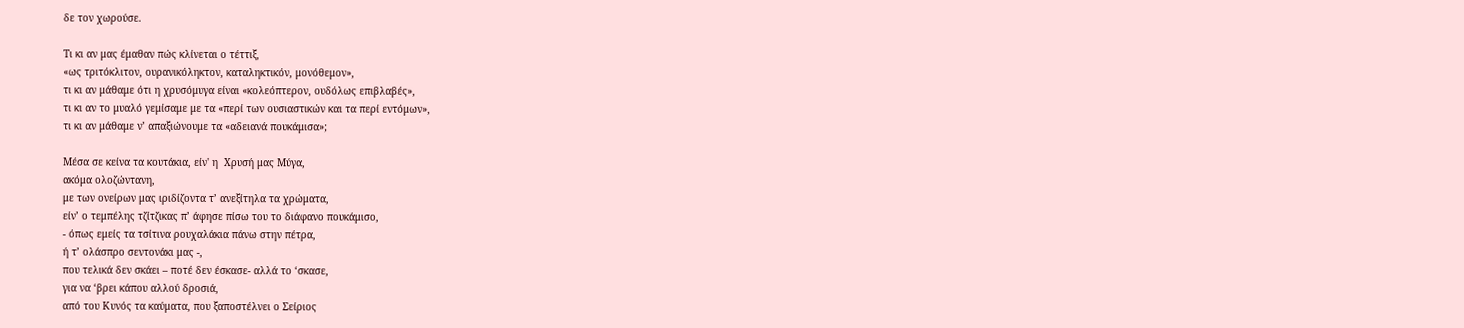δε τον χωρούσε.

Τι κι αν μας έμαθαν πώς κλίνεται ο τέττιξ,
«ως τριτόκλιτον, ουρανικόληκτον, καταληκτικόν, μονόθεμον»,
τι κι αν μάθαμε ότι η χρυσόμυγα είναι «κολεόπτερον, ουδόλως επιβλαβές»,
τι κι αν το μυαλό γεμίσαμε με τα «περί των ουσιαστικών και τα περί εντόμων»,
τι κι αν μάθαμε ν’ απαξιώνουμε τα «αδειανά πουκάμισα»;

Μέσα σε κείνα τα κουτάκια, είν' η  Χρυσή μας Μύγα,
ακόμα ολοζώντανη,
με των ονείρων μας ιριδίζοντα τ’ ανεξίτηλα τα χρώματα,
είν’ ο τεμπέλης τζίτζικας π’ άφησε πίσω του το διάφανο πουκάμισο,
- όπως εμείς τα τσίτινα ρουχαλάκια πάνω στην πέτρα,
ή τ’ ολάσπρο σεντονάκι μας -,
που τελικά δεν σκάει – ποτέ δεν έσκασε- αλλά το ‘σκασε,
για να ‘βρει κάπου αλλού δροσιά,
από του Κυνός τα καύματα, που ξαποστέλνει ο Σείριος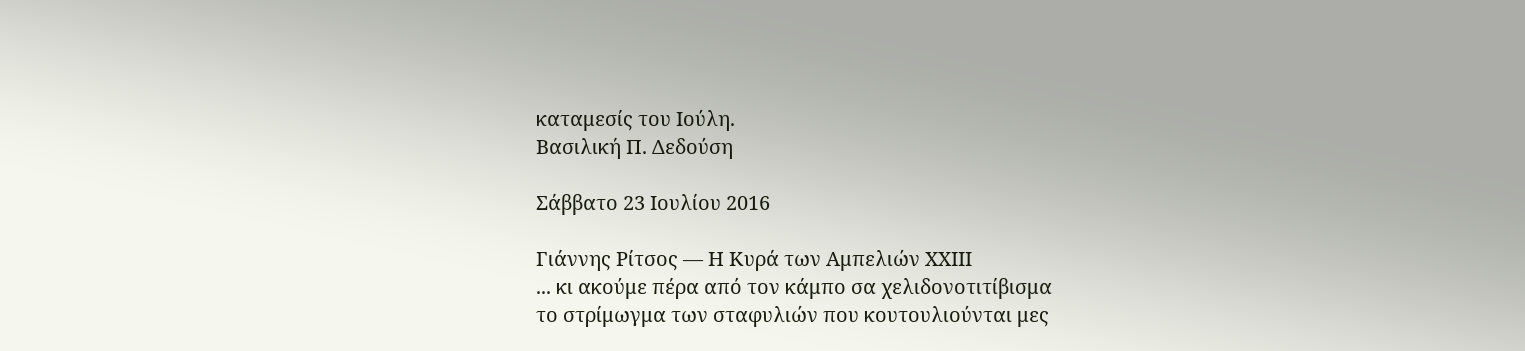καταμεσίς του Ιούλη.
Βασιλική Π. Δεδούση

Σάββατο 23 Ιουλίου 2016

Γιάννης Ρίτσος — Η Κυρά των Αμπελιών XXIII
... κι ακούμε πέρα από τον κάμπο σα χελιδονοτιτίβισμα
το στρίμωγμα των σταφυλιών που κουτουλιούνται μες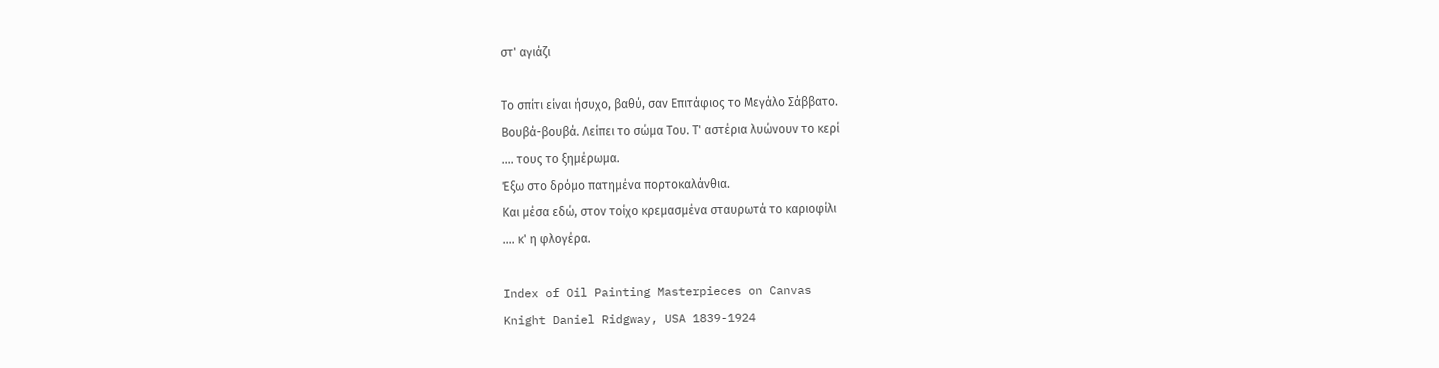στ' αγιάζι

Το σπίτι είναι ήσυχο, βαθύ, σαν Επιτάφιος το Μεγάλο Σάββατο.
Βουβά-βουβά. Λείπει το σώμα Του. Τ' αστέρια λυώνουν το κερί
.... τους το ξημέρωμα.
Έξω στο δρόμο πατημένα πορτοκαλάνθια.
Και μέσα εδώ, στον τοίχο κρεμασμένα σταυρωτά το καριοφίλι
.... κ' η φλογέρα.

Index of Oil Painting Masterpieces on Canvas
Knight Daniel Ridgway, USA 1839-1924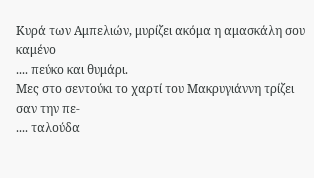Κυρά των Αμπελιών, μυρίζει ακόμα η αμασκάλη σου καμένο
.... πεύκο και θυμάρι.
Μες στο σεντούκι το χαρτί του Μακρυγιάννη τρίζει σαν την πε-
.... ταλούδα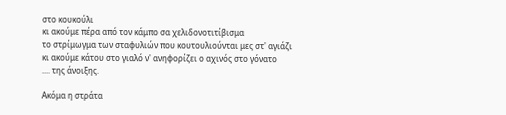στο κουκούλι
κι ακούμε πέρα από τον κάμπο σα χελιδονοτιτίβισμα
το στρίμωγμα των σταφυλιών που κουτουλιούνται μες στ' αγιάζι
κι ακούμε κάτου στο γιαλό ν' ανηφορίζει ο αχινός στο γόνατο
.... της άνοιξης.

Ακόμα η στράτα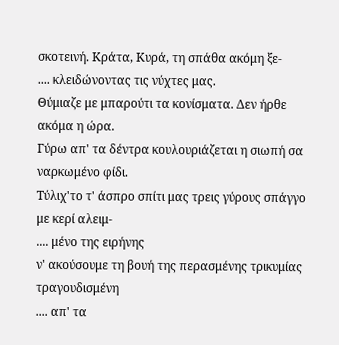σκοτεινή. Κράτα, Κυρά, τη σπάθα ακόμη ξε-
.... κλειδώνοντας τις νύχτες μας.
Θύμιαζε με μπαρούτι τα κονίσματα. Δεν ήρθε ακόμα η ώρα.
Γύρω απ' τα δέντρα κουλουριάζεται η σιωπή σα ναρκωμένο φίδι.
Τύλιχ'το τ' άσπρο σπίτι μας τρεις γύρους σπάγγο με κερί αλειμ-
.... μένο της ειρήνης
ν' ακούσουμε τη βουή της περασμένης τρικυμίας τραγουδισμένη
.... απ' τα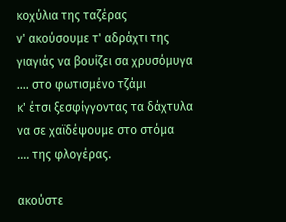κοχύλια της ταζέρας
ν' ακούσουμε τ' αδράχτι της γιαγιάς να βουίζει σα χρυσόμυγα
.... στο φωτισμένο τζάμι
κ' έτσι ξεσφίγγοντας τα δάχτυλα να σε χαϊδέψουμε στο στόμα
.... της φλογέρας.

ακούστε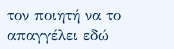τον ποιητή να το απαγγέλει εδώ